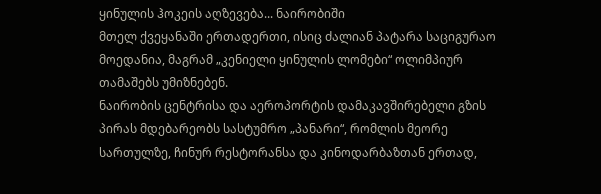ყინულის ჰოკეის აღზევება... ნაირობიში
მთელ ქვეყანაში ერთადერთი, ისიც ძალიან პატარა საციგურაო მოედანია, მაგრამ „კენიელი ყინულის ლომები“ ოლიმპიურ თამაშებს უმიზნებენ.
ნაირობის ცენტრისა და აეროპორტის დამაკავშირებელი გზის პირას მდებარეობს სასტუმრო „პანარი“, რომლის მეორე სართულზე, ჩინურ რესტორანსა და კინოდარბაზთან ერთად,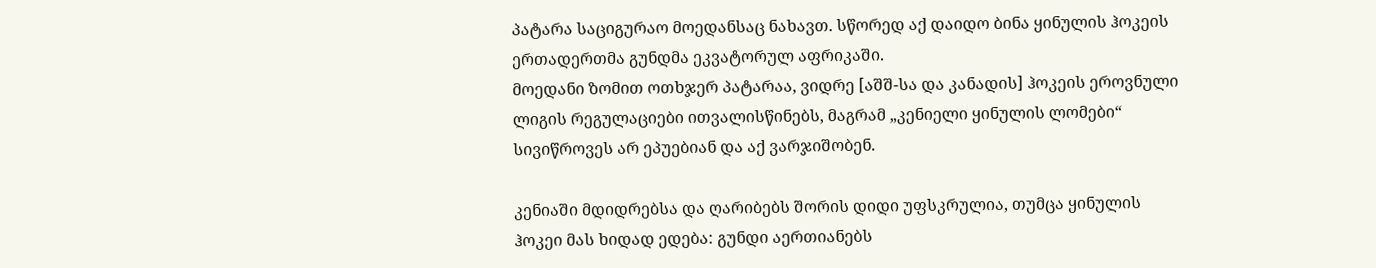პატარა საციგურაო მოედანსაც ნახავთ. სწორედ აქ დაიდო ბინა ყინულის ჰოკეის ერთადერთმა გუნდმა ეკვატორულ აფრიკაში.
მოედანი ზომით ოთხჯერ პატარაა, ვიდრე [აშშ-სა და კანადის] ჰოკეის ეროვნული ლიგის რეგულაციები ითვალისწინებს, მაგრამ „კენიელი ყინულის ლომები“ სივიწროვეს არ ეპუებიან და აქ ვარჯიშობენ.

კენიაში მდიდრებსა და ღარიბებს შორის დიდი უფსკრულია, თუმცა ყინულის ჰოკეი მას ხიდად ედება: გუნდი აერთიანებს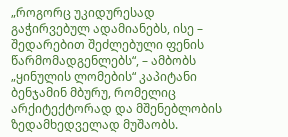„როგორც უკიდურესად გაჭირვებულ ადამიანებს, ისე – შედარებით შეძლებული ფენის წარმომადგენლებს“, – ამბობს „ყინულის ლომების“ კაპიტანი ბენჯამინ მბურუ, რომელიც არქიტექტორად და მშენებლობის ზედამხედველად მუშაობს.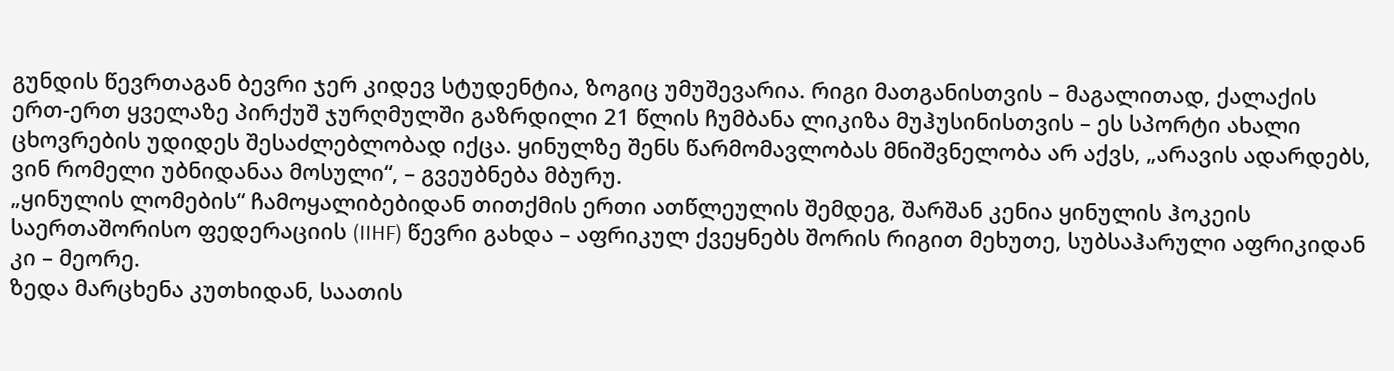გუნდის წევრთაგან ბევრი ჯერ კიდევ სტუდენტია, ზოგიც უმუშევარია. რიგი მათგანისთვის – მაგალითად, ქალაქის ერთ-ერთ ყველაზე პირქუშ ჯურღმულში გაზრდილი 21 წლის ჩუმბანა ლიკიზა მუჰუსინისთვის – ეს სპორტი ახალი ცხოვრების უდიდეს შესაძლებლობად იქცა. ყინულზე შენს წარმომავლობას მნიშვნელობა არ აქვს, „არავის ადარდებს, ვინ რომელი უბნიდანაა მოსული“, – გვეუბნება მბურუ.
„ყინულის ლომების“ ჩამოყალიბებიდან თითქმის ერთი ათწლეულის შემდეგ, შარშან კენია ყინულის ჰოკეის საერთაშორისო ფედერაციის (IIHF) წევრი გახდა – აფრიკულ ქვეყნებს შორის რიგით მეხუთე, სუბსაჰარული აფრიკიდან კი – მეორე.
ზედა მარცხენა კუთხიდან, საათის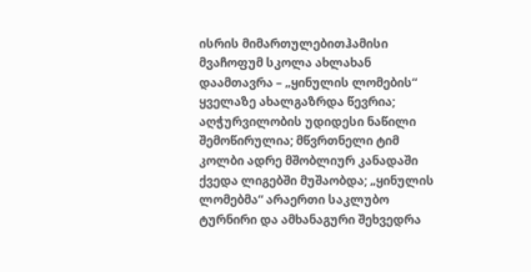ისრის მიმართულებითჰამისი მვაჩოფუმ სკოლა ახლახან დაამთავრა – „ყინულის ლომების“ ყველაზე ახალგაზრდა წევრია; აღჭურვილობის უდიდესი ნაწილი შემოწირულია; მწვრთნელი ტიმ კოლბი ადრე მშობლიურ კანადაში ქვედა ლიგებში მუშაობდა; „ყინულის ლომებმა“ არაერთი საკლუბო ტურნირი და ამხანაგური შეხვედრა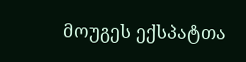მოუგეს ექსპატთა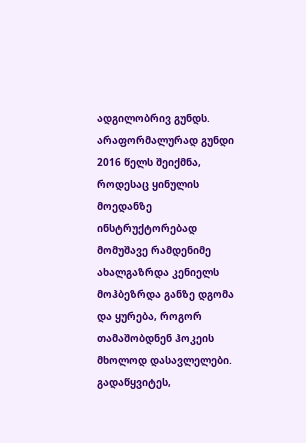ადგილობრივ გუნდს.
არაფორმალურად გუნდი 2016 წელს შეიქმნა, როდესაც ყინულის მოედანზე ინსტრუქტორებად მომუშავე რამდენიმე ახალგაზრდა კენიელს მოჰბეზრდა განზე დგომა და ყურება, როგორ თამაშობდნენ ჰოკეის მხოლოდ დასავლელები. გადაწყვიტეს,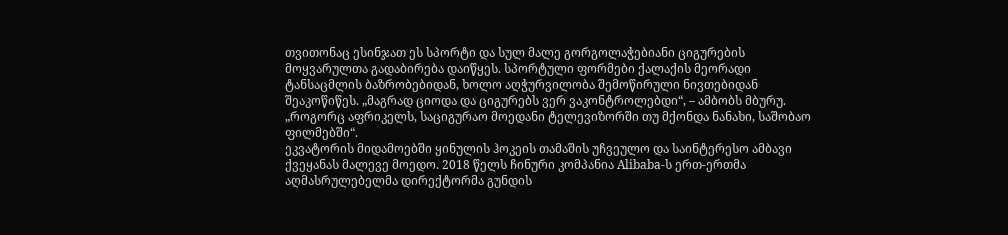თვითონაც ესინჯათ ეს სპორტი და სულ მალე გორგოლაჭებიანი ციგურების მოყვარულთა გადაბირება დაიწყეს. სპორტული ფორმები ქალაქის მეორადი ტანსაცმლის ბაზრობებიდან, ხოლო აღჭურვილობა შემოწირული ნივთებიდან შეაკოწიწეს. „მაგრად ციოდა და ციგურებს ვერ ვაკონტროლებდი“, – ამბობს მბურუ. „როგორც აფრიკელს, საციგურაო მოედანი ტელევიზორში თუ მქონდა ნანახი, საშობაო ფილმებში“.
ეკვატორის მიდამოებში ყინულის ჰოკეის თამაშის უჩვეულო და საინტერესო ამბავი ქვეყანას მალევე მოედო. 2018 წელს ჩინური კომპანია Alibaba-ს ერთ-ერთმა აღმასრულებელმა დირექტორმა გუნდის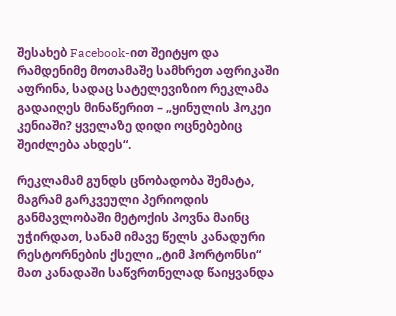შესახებ Facebook-ით შეიტყო და რამდენიმე მოთამაშე სამხრეთ აფრიკაში აფრინა, სადაც სატელევიზიო რეკლამა გადაიღეს მინაწერით – „ყინულის ჰოკეი კენიაში? ყველაზე დიდი ოცნებებიც შეიძლება ახდეს“.

რეკლამამ გუნდს ცნობადობა შემატა, მაგრამ გარკვეული პერიოდის განმავლობაში მეტოქის პოვნა მაინც უჭირდათ, სანამ იმავე წელს კანადური რესტორნების ქსელი „ტიმ ჰორტონსი“ მათ კანადაში საწვრთნელად წაიყვანდა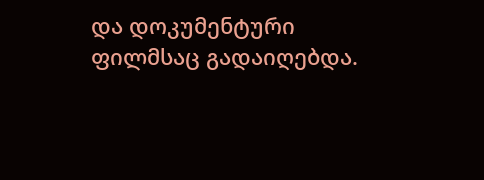და დოკუმენტური ფილმსაც გადაიღებდა.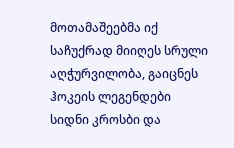მოთამაშეებმა იქ საჩუქრად მიიღეს სრული აღჭურვილობა, გაიცნეს ჰოკეის ლეგენდები სიდნი კროსბი და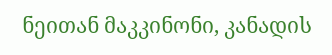ნეითან მაკკინონი, კანადის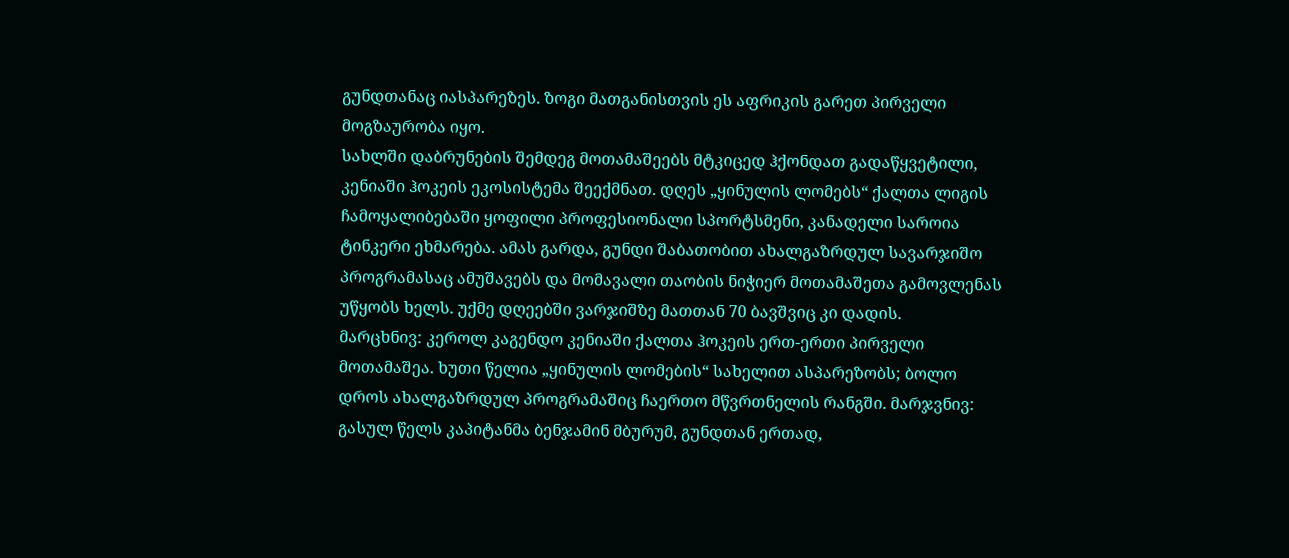გუნდთანაც იასპარეზეს. ზოგი მათგანისთვის ეს აფრიკის გარეთ პირველი მოგზაურობა იყო.
სახლში დაბრუნების შემდეგ მოთამაშეებს მტკიცედ ჰქონდათ გადაწყვეტილი, კენიაში ჰოკეის ეკოსისტემა შეექმნათ. დღეს „ყინულის ლომებს“ ქალთა ლიგის ჩამოყალიბებაში ყოფილი პროფესიონალი სპორტსმენი, კანადელი საროია ტინკერი ეხმარება. ამას გარდა, გუნდი შაბათობით ახალგაზრდულ სავარჯიშო პროგრამასაც ამუშავებს და მომავალი თაობის ნიჭიერ მოთამაშეთა გამოვლენას უწყობს ხელს. უქმე დღეებში ვარჯიშზე მათთან 70 ბავშვიც კი დადის.
მარცხნივ: კეროლ კაგენდო კენიაში ქალთა ჰოკეის ერთ-ერთი პირველი მოთამაშეა. ხუთი წელია „ყინულის ლომების“ სახელით ასპარეზობს; ბოლო დროს ახალგაზრდულ პროგრამაშიც ჩაერთო მწვრთნელის რანგში. მარჯვნივ: გასულ წელს კაპიტანმა ბენჯამინ მბურუმ, გუნდთან ერთად,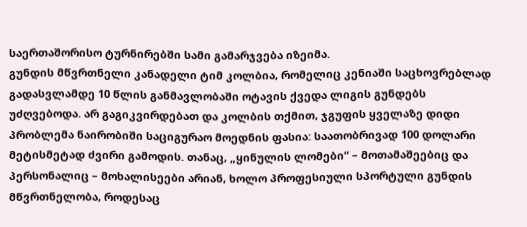საერთაშორისო ტურნირებში სამი გამარჯვება იზეიმა.
გუნდის მწვრთნელი კანადელი ტიმ კოლბია, რომელიც კენიაში საცხოვრებლად გადასვლამდე 10 წლის განმავლობაში ოტავის ქვედა ლიგის გუნდებს უძღვებოდა. არ გაგიკვირდებათ და კოლბის თქმით, ჯგუფის ყველაზე დიდი პრობლემა ნაირობიში საციგურაო მოედნის ფასია: საათობრივად 100 დოლარი მეტისმეტად ძვირი გამოდის. თანაც, „ყინულის ლომები“ – მოთამაშეებიც და პერსონალიც – მოხალისეები არიან, ხოლო პროფესიული სპორტული გუნდის მწვრთნელობა, როდესაც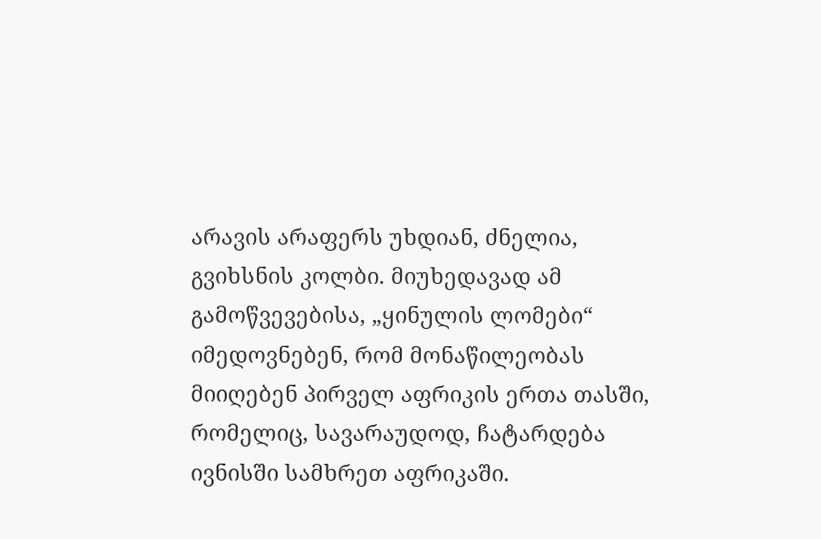არავის არაფერს უხდიან, ძნელია, გვიხსნის კოლბი. მიუხედავად ამ გამოწვევებისა, „ყინულის ლომები“ იმედოვნებენ, რომ მონაწილეობას მიიღებენ პირველ აფრიკის ერთა თასში, რომელიც, სავარაუდოდ, ჩატარდება ივნისში სამხრეთ აფრიკაში.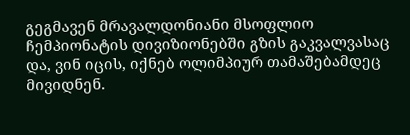გეგმავენ მრავალდონიანი მსოფლიო ჩემპიონატის დივიზიონებში გზის გაკვალვასაც და, ვინ იცის, იქნებ ოლიმპიურ თამაშებამდეც მივიდნენ.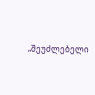„შეუძლებელი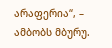არაფერია“, – ამბობს მბურუ.